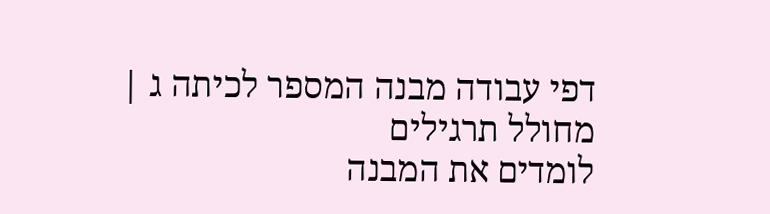דפי עבודה מבנה המספר לכיתה ג | מחולל תרגילים
לומדים את המבנה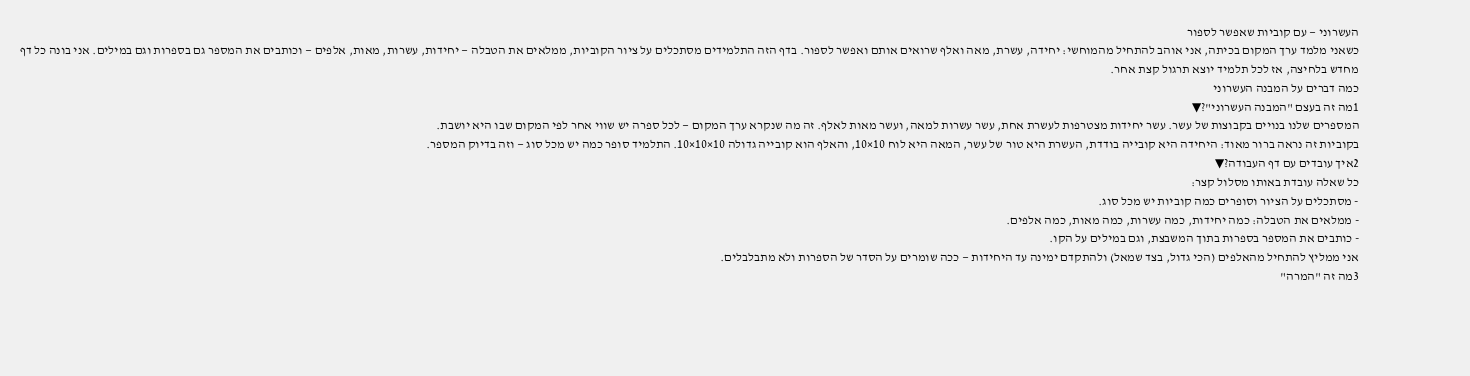העשרוני — עם קוביות שאפשר לספור
כשאני מלמד ערך המקום בכיתה, אני אוהב להתחיל מהמוחשי: יחידה, עשרת, מאה ואלף שרואים אותם ואפשר לספור. בדף הזה התלמידים מסתכלים על ציור הקוביות, ממלאים את הטבלה — יחידות, עשרות, מאות, אלפים — וכותבים את המספר גם בספרות וגם במילים. אני בונה כל דף מחדש בלחיצה, אז לכל תלמיד יוצא תרגול קצת אחר.
כמה דברים על המבנה העשרוני
1מה זה בעצם "המבנה העשרוני"?▼
המספרים שלנו בנויים בקבוצות של עשר. עשר יחידות מצטרפות לעשרת אחת, עשר עשרות למאה, ועשר מאות לאלף. זה מה שנקרא ערך המקום — לכל ספרה יש שווי אחר לפי המקום שבו היא יושבת.
בקוביות זה נראה ברור מאוד: היחידה היא קובייה בודדת, העשרת היא טור של עשר, המאה היא לוח 10×10, והאלף הוא קובייה גדולה 10×10×10. התלמיד סופר כמה יש מכל סוג — וזה בדיוק המספר.
2איך עובדים עם דף העבודה?▼
כל שאלה עובדת באותו מסלול קצר:
- מסתכלים על הציור וסופרים כמה קוביות יש מכל סוג.
- ממלאים את הטבלה: כמה יחידות, כמה עשרות, כמה מאות, כמה אלפים.
- כותבים את המספר בספרות בתוך המשבצת, וגם במילים על הקו.
אני ממליץ להתחיל מהאלפים (הכי גדול, בצד שמאל) ולהתקדם ימינה עד היחידות — ככה שומרים על הסדר של הספרות ולא מתבלבלים.
3מה זה "המרה"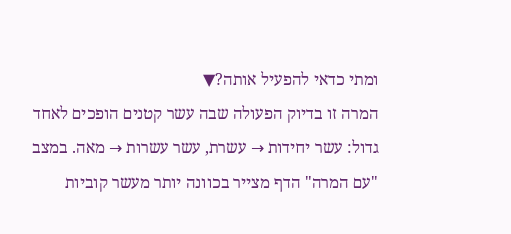ומתי כדאי להפעיל אותה?▼
המרה זו בדיוק הפעולה שבה עשר קטנים הופכים לאחד גדול: עשר יחידות → עשרת, עשר עשרות → מאה. במצב "עם המרה" הדף מצייר בכוונה יותר מעשר קוביות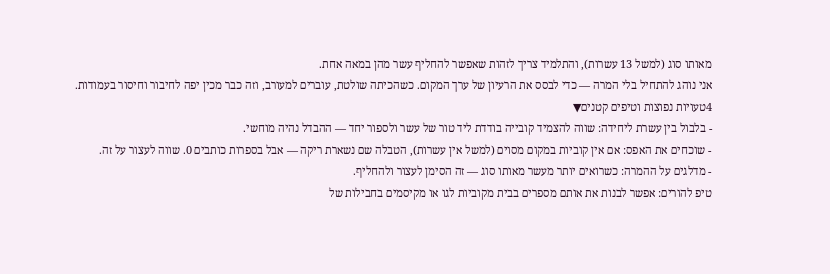מאותו סוג (למשל 13 עשרות), והתלמיד צריך לזהות שאפשר להחליף עשר מהן במאה אחת.
אני נוהג להתחיל בלי המרה — כדי לבסס את הרעיון של ערך המקום. כשהכיתה שולטת, עוברים למעורב, וזה כבר מכין יפה לחיבור וחיסור בעמודות.
4טעויות נפוצות וטיפים קטנים▼
- בלבול בין עשרת ליחידה: שווה להצמיד קובייה בודדת ליד טור של עשר ולספור יחד — ההבדל נהיה מוחשי.
- שוכחים את האפס: אם אין קוביות במקום מסוים (למשל אין עשרות), הטבלה שם נשארת ריקה — אבל בספרות כותבים 0. שווה לעצור על זה.
- מדלגים על ההמרה: כשרואים יותר מעשר מאותו סוג — זה הסימן לעצור ולהחליף.
טיפ להורים: אפשר לבנות את אותם מספרים בבית מקוביות לגו או מקיסמים בחבילות של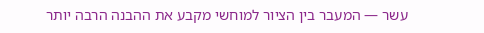עשר — המעבר בין הציור למוחשי מקבע את ההבנה הרבה יותר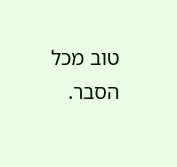טוב מכל הסבר.